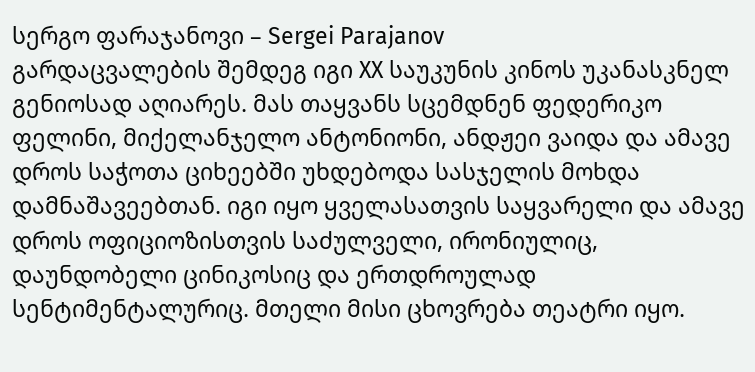სერგო ფარაჯანოვი – Sergei Parajanov
გარდაცვალების შემდეგ იგი ХХ საუკუნის კინოს უკანასკნელ გენიოსად აღიარეს. მას თაყვანს სცემდნენ ფედერიკო ფელინი, მიქელანჯელო ანტონიონი, ანდჟეი ვაიდა და ამავე დროს საჭოთა ციხეებში უხდებოდა სასჯელის მოხდა დამნაშავეებთან. იგი იყო ყველასათვის საყვარელი და ამავე დროს ოფიციოზისთვის საძულველი, ირონიულიც, დაუნდობელი ცინიკოსიც და ერთდროულად სენტიმენტალურიც. მთელი მისი ცხოვრება თეატრი იყო.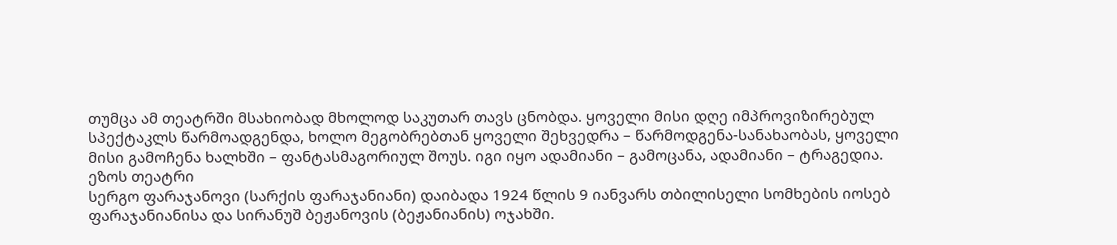თუმცა ამ თეატრში მსახიობად მხოლოდ საკუთარ თავს ცნობდა. ყოველი მისი დღე იმპროვიზირებულ სპექტაკლს წარმოადგენდა, ხოლო მეგობრებთან ყოველი შეხვედრა – წარმოდგენა-სანახაობას, ყოველი მისი გამოჩენა ხალხში – ფანტასმაგორიულ შოუს. იგი იყო ადამიანი – გამოცანა, ადამიანი – ტრაგედია.
ეზოს თეატრი
სერგო ფარაჯანოვი (სარქის ფარაჯანიანი) დაიბადა 1924 წლის 9 იანვარს თბილისელი სომხების იოსებ ფარაჯანიანისა და სირანუშ ბეჟანოვის (ბეჟანიანის) ოჯახში.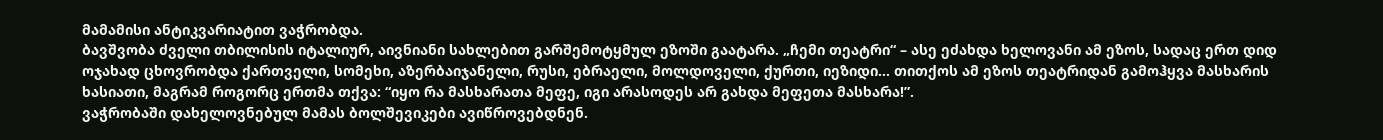მამამისი ანტიკვარიატით ვაჭრობდა.
ბავშვობა ძველი თბილისის იტალიურ, აივნიანი სახლებით გარშემოტყმულ ეზოში გაატარა. „ჩემი თეატრი“ – ასე ეძახდა ხელოვანი ამ ეზოს, სადაც ერთ დიდ ოჯახად ცხოვრობდა ქართველი, სომეხი, აზერბაიჯანელი, რუსი, ებრაელი, მოლდოველი, ქურთი, იეზიდი… თითქოს ამ ეზოს თეატრიდან გამოჰყვა მასხარის ხასიათი, მაგრამ როგორც ერთმა თქვა: “იყო რა მასხარათა მეფე, იგი არასოდეს არ გახდა მეფეთა მასხარა!”.
ვაჭრობაში დახელოვნებულ მამას ბოლშევიკები ავიწროვებდნენ.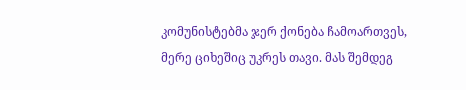კომუნისტებმა ჯერ ქონება ჩამოართვეს, მერე ციხეშიც უკრეს თავი. მას შემდეგ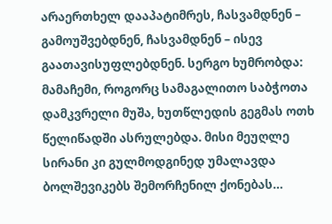არაერთხელ დააპატიმრეს, ჩასვამდნენ – გამოუშვებდნენ, ჩასვამდნენ – ისევ გაათავისუფლებდნენ. სერგო ხუმრობდა: მამაჩემი, როგორც სამაგალითო საბჭოთა დამკვრელი მუშა, ხუთწლედის გეგმას ოთხ წელიწადში ასრულებდა. მისი მეუღლე სირანი კი გულმოდგინედ უმალავდა ბოლშევიკებს შემორჩენილ ქონებას…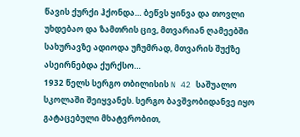წავის ქურქი ჰქონდა… ბეწვს ყინვა და თოვლი უხდებაო და ზამთრის ცივ, მთვარიან ღამეებში სახურავზე ადიოდა უჩუმრად, მთვარის შუქზე ასეირნებდა ქურქსო…
1932 წელს სერგო თბილისის N 42 საშუალო სკოლაში შეიყვანეს. სერგო ბავშვობიდანვე იყო გატაცებული მხატვრობით,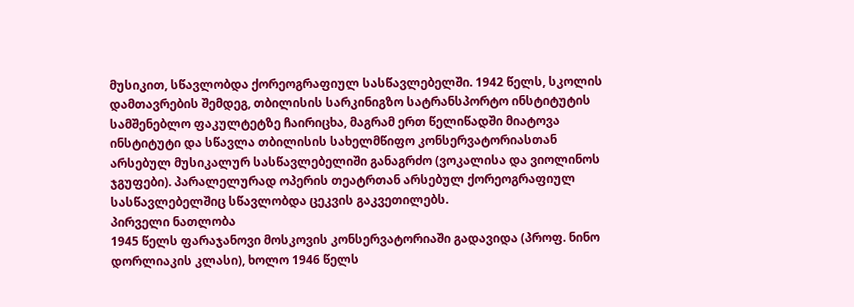მუსიკით, სწავლობდა ქორეოგრაფიულ სასწავლებელში. 1942 წელს, სკოლის დამთავრების შემდეგ, თბილისის სარკინიგზო სატრანსპორტო ინსტიტუტის სამშენებლო ფაკულტეტზე ჩაირიცხა, მაგრამ ერთ წელიწადში მიატოვა ინსტიტუტი და სწავლა თბილისის სახელმწიფო კონსერვატორიასთან არსებულ მუსიკალურ სასწავლებელიში განაგრძო (ვოკალისა და ვიოლინოს ჯგუფები). პარალელურად ოპერის თეატრთან არსებულ ქორეოგრაფიულ სასწავლებელშიც სწავლობდა ცეკვის გაკვეთილებს.
პირველი ნათლობა
1945 წელს ფარაჯანოვი მოსკოვის კონსერვატორიაში გადავიდა (პროფ. ნინო დორლიაკის კლასი), ხოლო 1946 წელს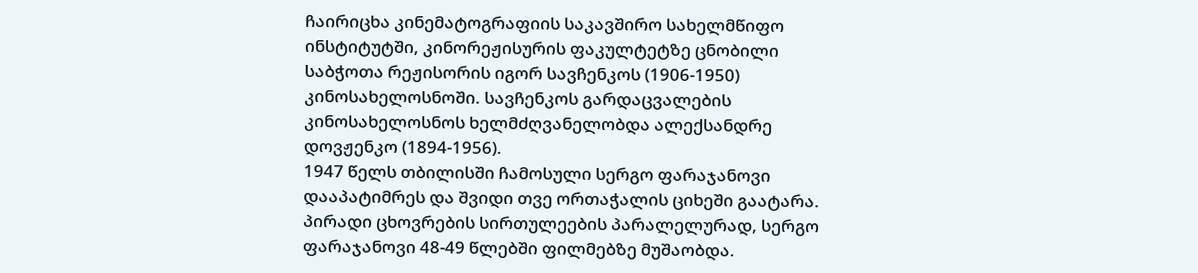ჩაირიცხა კინემატოგრაფიის საკავშირო სახელმწიფო ინსტიტუტში, კინორეჟისურის ფაკულტეტზე ცნობილი საბჭოთა რეჟისორის იგორ სავჩენკოს (1906-1950) კინოსახელოსნოში. სავჩენკოს გარდაცვალების კინოსახელოსნოს ხელმძღვანელობდა ალექსანდრე დოვჟენკო (1894-1956).
1947 წელს თბილისში ჩამოსული სერგო ფარაჯანოვი დააპატიმრეს და შვიდი თვე ორთაჭალის ციხეში გაატარა.
პირადი ცხოვრების სირთულეების პარალელურად, სერგო ფარაჯანოვი 48-49 წლებში ფილმებზე მუშაობდა.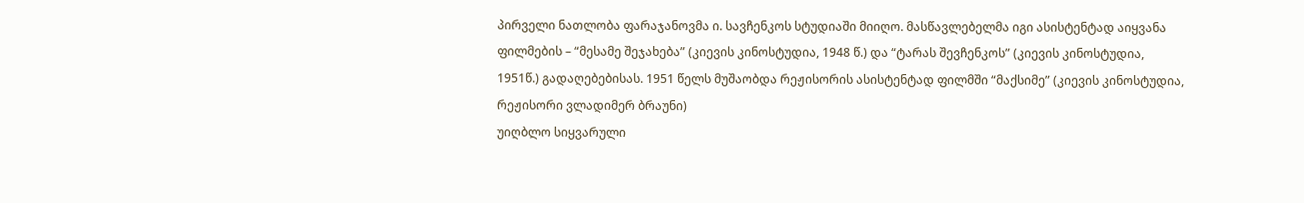პირველი ნათლობა ფარაჯანოვმა ი. სავჩენკოს სტუდიაში მიიღო. მასწავლებელმა იგი ასისტენტად აიყვანა ფილმების – “მესამე შეჯახება” (კიევის კინოსტუდია, 1948 წ.) და “ტარას შევჩენკოს” (კიევის კინოსტუდია, 1951წ.) გადაღებებისას. 1951 წელს მუშაობდა რეჟისორის ასისტენტად ფილმში “მაქსიმე” (კიევის კინოსტუდია, რეჟისორი ვლადიმერ ბრაუნი)
უიღბლო სიყვარული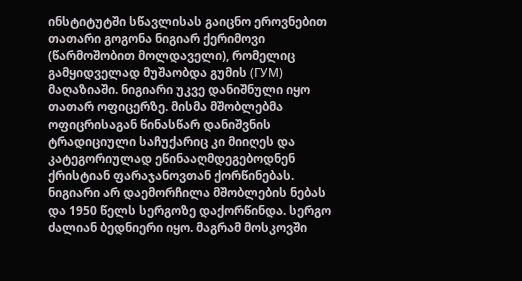ინსტიტუტში სწავლისას გაიცნო ეროვნებით თათარი გოგონა ნიგიარ ქერიმოვი (წარმოშობით მოლდაველი), რომელიც გამყიდველად მუშაობდა გუმის (ГУМ) მაღაზიაში. ნიგიარი უკვე დანიშნული იყო თათარ ოფიცერზე. მისმა მშობლებმა ოფიცრისაგან წინასწარ დანიშვნის ტრადიციული საჩუქარიც კი მიიღეს და კატეგორიულად ეწინააღმდეგებოდნენ ქრისტიან ფარაჯანოვთან ქორწინებას. ნიგიარი არ დაემორჩილა მშობლების ნებას და 1950 წელს სერგოზე დაქორწინდა. სერგო ძალიან ბედნიერი იყო. მაგრამ მოსკოვში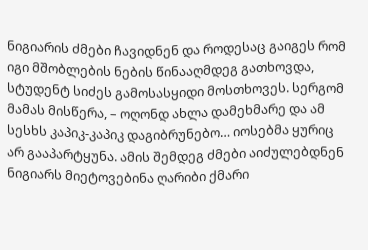ნიგიარის ძმები ჩავიდნენ და როდესაც გაიგეს რომ იგი მშობლების ნების წინააღმდეგ გათხოვდა, სტუდენტ სიძეს გამოსასყიდი მოსთხოვეს. სერგომ მამას მისწერა, – ოღონდ ახლა დამეხმარე და ამ სესხს კაპიკ-კაპიკ დაგიბრუნებო… იოსებმა ყურიც არ გააპარტყუნა. ამის შემდეგ ძმები აიძულებდნენ ნიგიარს მიეტოვებინა ღარიბი ქმარი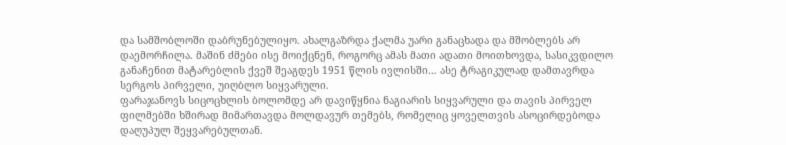და სამშობლოში დაბრუნებულიყო. ახალგაზრდა ქალმა უარი განაცხადა და მშობლებს არ დაემორჩილა. მაშინ ძმები ისე მოიქცნენ, როგორც ამას მათი ადათი მოითხოვდა, სასიკვდილო განაჩენით მატარებლის ქვეშ შეაგდეს 1951 წლის ივლისში… ასე ტრაგიკულად დამთავრდა სერგოს პირველი, უიღბლო სიყვარული.
ფარაჯანოვს სიცოცხლის ბოლომდე არ დავიწყნია ნაგიარის სიყვარული და თავის პირველ ფილმებში ხშირად მიმართავდა მოლდავურ თემებს, რომელიც ყოველთვის ასოცირდებოდა დაღუპულ შეყვარებულთან.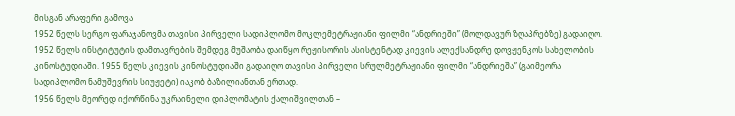მისგან არაფერი გამოვა
1952 წელს სერგო ფარაჯანოვმა თავისი პირველი სადიპლომო მოკლემეტრაჟიანი ფილმი “ანდრიეში” (მოლდავურ ზღაპრებზე) გადაიღო. 1952 წელს ინსტიტუტის დამთავრების შემდეგ მუშაობა დაიწყო რეჟისორის ასისტენტად კიევის ალექსანდრე დოვჟენკოს სახელობის კინოსტუდიაში. 1955 წელს კიევის კინოსტუდიაში გადაიღო თავისი პირველი სრულმეტრაჟიანი ფილმი “ანდრიეშა” (გაიმეორა სადიპლომო ნამუშევრის სიუჟეტი) იაკობ ბაზილიანთან ერთად.
1956 წელს მეორედ იქორწინა უკრაინელი დიპლომატის ქალიშვილთან –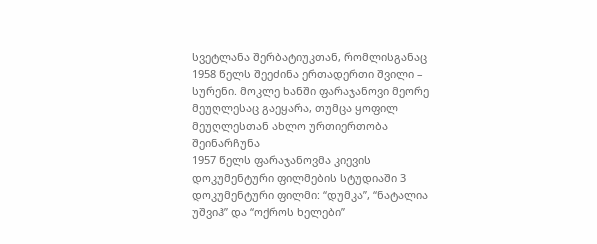სვეტლანა შერბატიუკთან, რომლისგანაც 1958 წელს შეეძინა ერთადერთი შვილი – სურენი. მოკლე ხანში ფარაჯანოვი მეორე მეუღლესაც გაეყარა, თუმცა ყოფილ მეუღლესთან ახლო ურთიერთობა შეინარჩუნა
1957 წელს ფარაჯანოვმა კიევის დოკუმენტური ფილმების სტუდიაში 3 დოკუმენტური ფილმი: “დუმკა”, “ნატალია უშვიჰ” და “ოქროს ხელები”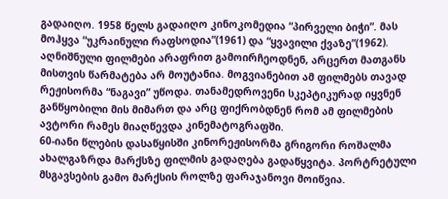გადაიღო. 1958 წელს გადაიღო კინოკომედია “პირველი ბიჭი”. მას მოჰყვა “უკრაინული რაფსოდია”(1961) და “ყვავილი ქვაზე”(1962). აღნიშნული ფილმები არაფრით გამოირჩეოდნენ, არცერთ მათგანს მისთვის წარმატება არ მოუტანია. მოგვიანებით ამ ფილმებს თავად რეჟისორმა “ნაგავი” უწოდა. თანამედროვენი სკეპტიკურად იყვნენ განწყობილი მის მიმართ და არც ფიქრობდნენ რომ ამ ფილმების ავტორი რამეს მიაღწევდა კინემატოგრაფში.
60-იანი წლების დასაწყისში კინორეჟისორმა გრიგორი როშალმა ახალგაზრდა მარქსზე ფილმის გადაღება გადაწყვიტა. პორტრეტული მსგავსების გამო მარქსის როლზე ფარაჯანოვი მოიწვია.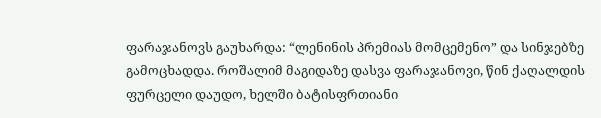ფარაჯანოვს გაუხარდა: “ლენინის პრემიას მომცემენო” და სინჯებზე გამოცხადდა. როშალიმ მაგიდაზე დასვა ფარაჯანოვი, წინ ქაღალდის ფურცელი დაუდო, ხელში ბატისფრთიანი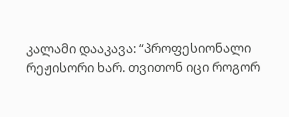კალამი დააკავა: “პროფესიონალი რეჟისორი ხარ. თვითონ იცი როგორ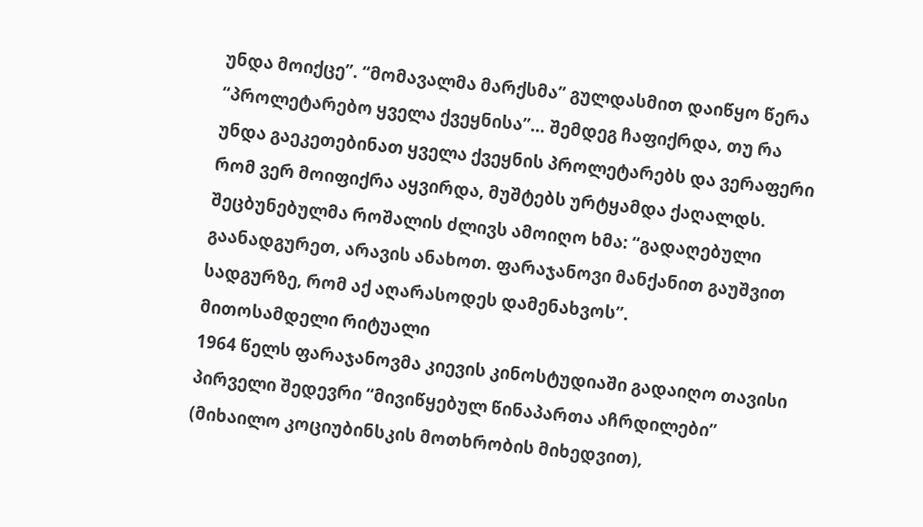უნდა მოიქცე”. “მომავალმა მარქსმა” გულდასმით დაიწყო წერა “პროლეტარებო ყველა ქვეყნისა”… შემდეგ ჩაფიქრდა, თუ რა უნდა გაეკეთებინათ ყველა ქვეყნის პროლეტარებს და ვერაფერი რომ ვერ მოიფიქრა აყვირდა, მუშტებს ურტყამდა ქაღალდს. შეცბუნებულმა როშალის ძლივს ამოიღო ხმა: “გადაღებული გაანადგურეთ, არავის ანახოთ. ფარაჯანოვი მანქანით გაუშვით სადგურზე, რომ აქ აღარასოდეს დამენახვოს”.
მითოსამდელი რიტუალი
1964 წელს ფარაჯანოვმა კიევის კინოსტუდიაში გადაიღო თავისი პირველი შედევრი “მივიწყებულ წინაპართა აჩრდილები” (მიხაილო კოციუბინსკის მოთხრობის მიხედვით),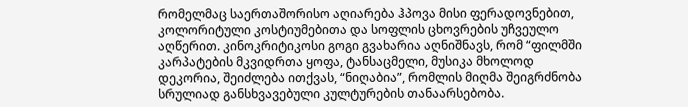რომელმაც საერთაშორისო აღიარება ჰპოვა მისი ფერადოვნებით, კოლორიტული კოსტიუმებითა და სოფლის ცხოვრების უჩვეულო აღწერით. კინოკრიტიკოსი გოგი გვახარია აღნიშნავს, რომ “ფილმში კარპატების მკვიდრთა ყოფა, ტანსაცმელი, მუსიკა მხოლოდ დეკორია, შეიძლება ითქვას, “ნიღაბია”, რომლის მიღმა შეიგრძნობა სრულიად განსხვავებული კულტურების თანაარსებობა.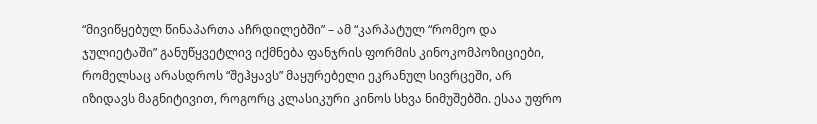“მივიწყებულ წინაპართა აჩრდილებში” – ამ “კარპატულ “რომეო და ჯულიეტაში” განუწყვეტლივ იქმნება ფანჯრის ფორმის კინოკომპოზიციები, რომელსაც არასდროს “შეჰყავს” მაყურებელი ეკრანულ სივრცეში, არ იზიდავს მაგნიტივით, როგორც კლასიკური კინოს სხვა ნიმუშებში. ესაა უფრო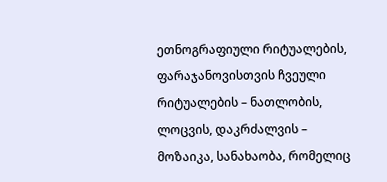ეთნოგრაფიული რიტუალების, ფარაჯანოვისთვის ჩვეული რიტუალების – ნათლობის, ლოცვის, დაკრძალვის – მოზაიკა, სანახაობა, რომელიც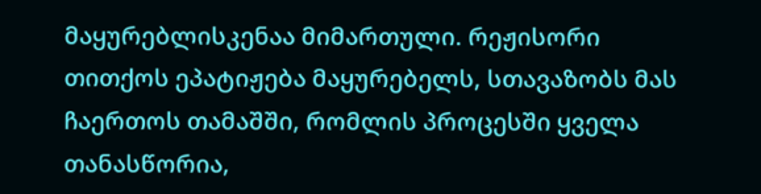მაყურებლისკენაა მიმართული. რეჟისორი თითქოს ეპატიჟება მაყურებელს, სთავაზობს მას ჩაერთოს თამაშში, რომლის პროცესში ყველა თანასწორია,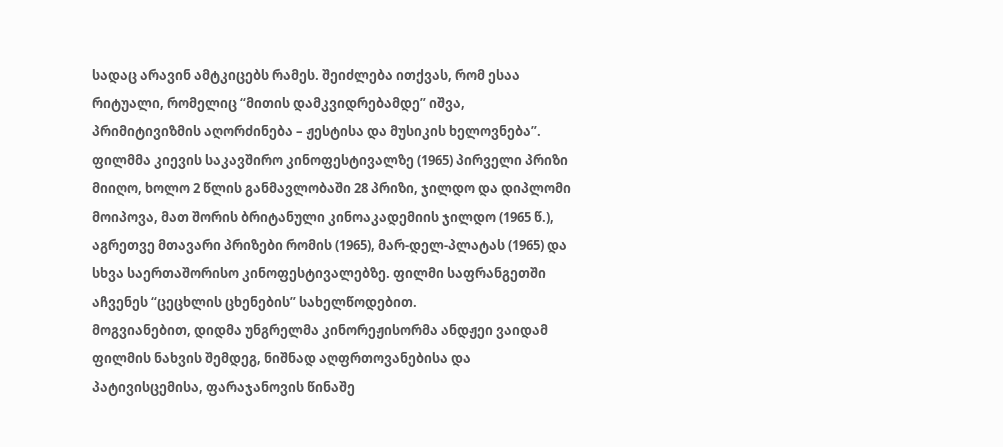სადაც არავინ ამტკიცებს რამეს. შეიძლება ითქვას, რომ ესაა რიტუალი, რომელიც “მითის დამკვიდრებამდე” იშვა, პრიმიტივიზმის აღორძინება – ჟესტისა და მუსიკის ხელოვნება”.
ფილმმა კიევის საკავშირო კინოფესტივალზე (1965) პირველი პრიზი მიიღო, ხოლო 2 წლის განმავლობაში 28 პრიზი, ჯილდო და დიპლომი მოიპოვა, მათ შორის ბრიტანული კინოაკადემიის ჯილდო (1965 წ.), აგრეთვე მთავარი პრიზები რომის (1965), მარ-დელ-პლატას (1965) და სხვა საერთაშორისო კინოფესტივალებზე. ფილმი საფრანგეთში აჩვენეს “ცეცხლის ცხენების” სახელწოდებით.
მოგვიანებით, დიდმა უნგრელმა კინორეჟისორმა ანდჟეი ვაიდამ ფილმის ნახვის შემდეგ, ნიშნად აღფრთოვანებისა და პატივისცემისა, ფარაჯანოვის წინაშე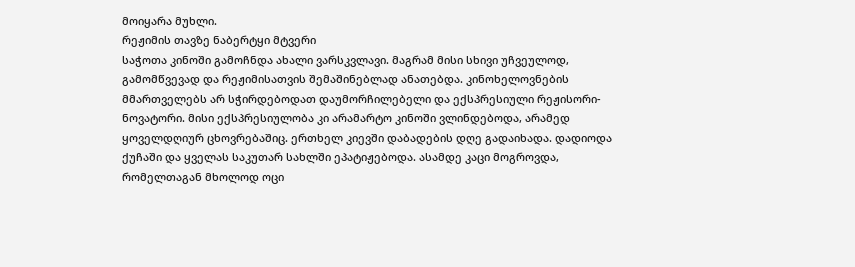მოიყარა მუხლი.
რეჟიმის თავზე ნაბერტყი მტვერი
საჭოთა კინოში გამოჩნდა ახალი ვარსკვლავი. მაგრამ მისი სხივი უჩვეულოდ, გამომწვევად და რეჟიმისათვის შემაშინებლად ანათებდა. კინოხელოვნების მმართველებს არ სჭირდებოდათ დაუმორჩილებელი და ექსპრესიული რეჟისორი-ნოვატორი. მისი ექსპრესიულობა კი არამარტო კინოში ვლინდებოდა, არამედ ყოველდღიურ ცხოვრებაშიც. ერთხელ კიევში დაბადების დღე გადაიხადა. დადიოდა ქუჩაში და ყველას საკუთარ სახლში ეპატიჟებოდა. ასამდე კაცი მოგროვდა, რომელთაგან მხოლოდ ოცი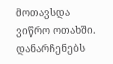მოთავსდა ვიწრო ოთახში. დანარჩენებს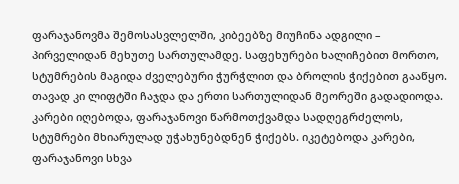ფარაჯანოვმა შემოსასვლელში, კიბეებზე მიუჩინა ადგილი – პირველიდან მეხუთე სართულამდე. საფეხურები ხალიჩებით მორთო, სტუმრების მაგიდა ძველებური ჭურჭლით და ბროლის ჭიქებით გააწყო. თავად კი ლიფტში ჩაჯდა და ერთი სართულიდან მეორეში გადადიოდა. კარები იღებოდა, ფარაჯანოვი წარმოთქვამდა სადღეგრძელოს, სტუმრები მხიარულად უჭახუნებდნენ ჭიქებს. იკეტებოდა კარები, ფარაჯანოვი სხვა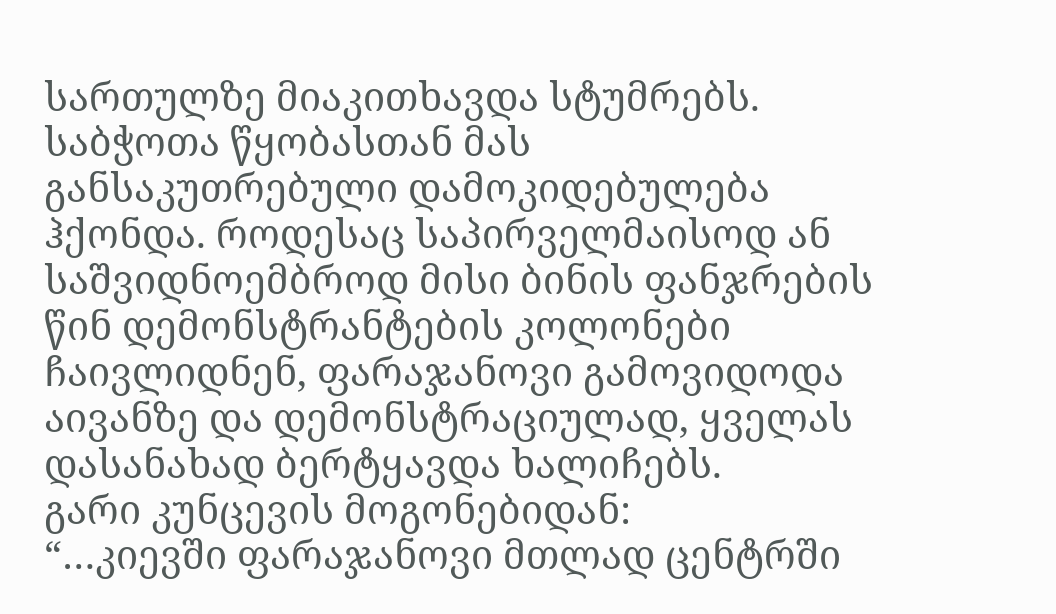სართულზე მიაკითხავდა სტუმრებს.
საბჭოთა წყობასთან მას განსაკუთრებული დამოკიდებულება ჰქონდა. როდესაც საპირველმაისოდ ან საშვიდნოემბროდ მისი ბინის ფანჯრების წინ დემონსტრანტების კოლონები ჩაივლიდნენ, ფარაჯანოვი გამოვიდოდა აივანზე და დემონსტრაციულად, ყველას დასანახად ბერტყავდა ხალიჩებს.
გარი კუნცევის მოგონებიდან:
“…კიევში ფარაჯანოვი მთლად ცენტრში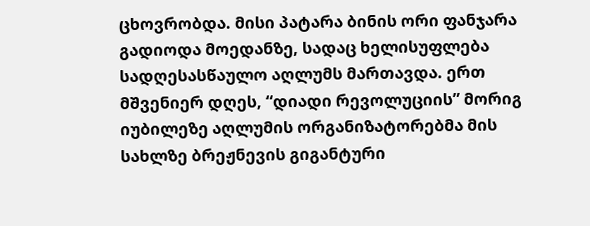ცხოვრობდა. მისი პატარა ბინის ორი ფანჯარა გადიოდა მოედანზე, სადაც ხელისუფლება სადღესასწაულო აღლუმს მართავდა. ერთ მშვენიერ დღეს, “დიადი რევოლუციის” მორიგ იუბილეზე აღლუმის ორგანიზატორებმა მის სახლზე ბრეჟნევის გიგანტური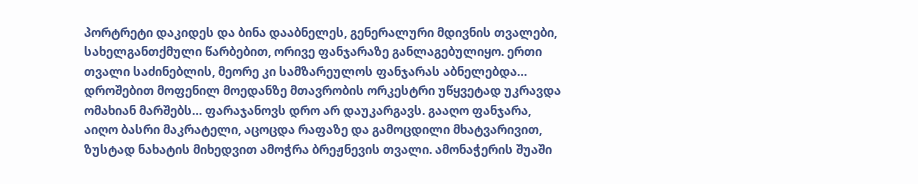პორტრეტი დაკიდეს და ბინა დააბნელეს, გენერალური მდივნის თვალები, სახელგანთქმული წარბებით, ორივე ფანჯარაზე განლაგებულიყო. ერთი თვალი საძინებლის, მეორე კი სამზარეულოს ფანჯარას აბნელებდა…
დროშებით მოფენილ მოედანზე მთავრობის ორკესტრი უწყვეტად უკრავდა ომახიან მარშებს… ფარაჯანოვს დრო არ დაუკარგავს. გააღო ფანჯარა, აიღო ბასრი მაკრატელი, აცოცდა რაფაზე და გამოცდილი მხატვარივით, ზუსტად ნახატის მიხედვით ამოჭრა ბრეჟნევის თვალი. ამონაჭერის შუაში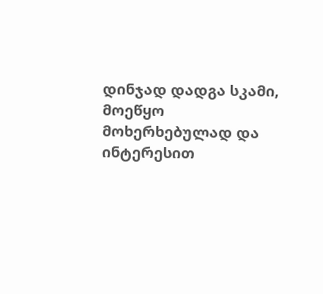დინჯად დადგა სკამი, მოეწყო მოხერხებულად და ინტერესით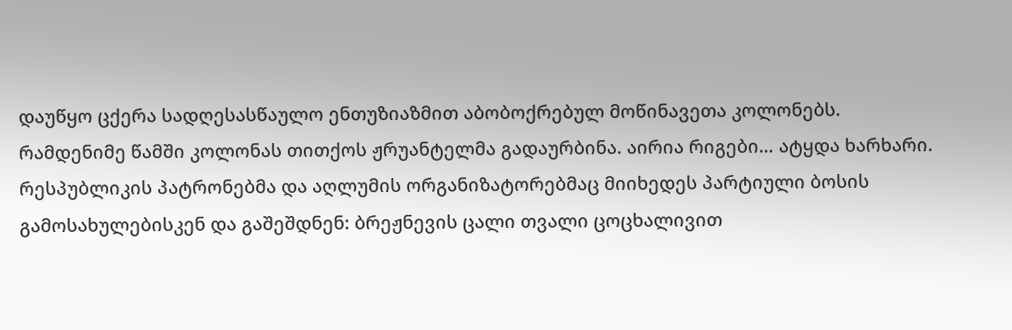დაუწყო ცქერა სადღესასწაულო ენთუზიაზმით აბობოქრებულ მოწინავეთა კოლონებს.
რამდენიმე წამში კოლონას თითქოს ჟრუანტელმა გადაურბინა. აირია რიგები… ატყდა ხარხარი. რესპუბლიკის პატრონებმა და აღლუმის ორგანიზატორებმაც მიიხედეს პარტიული ბოსის გამოსახულებისკენ და გაშეშდნენ: ბრეჟნევის ცალი თვალი ცოცხალივით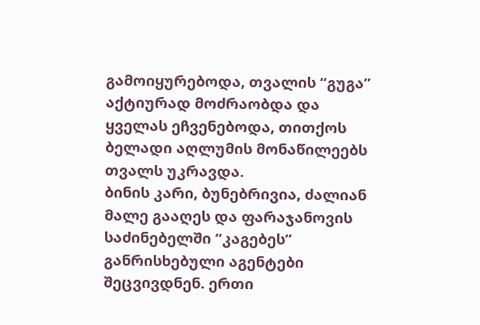გამოიყურებოდა, თვალის “გუგა” აქტიურად მოძრაობდა და ყველას ეჩვენებოდა, თითქოს ბელადი აღლუმის მონაწილეებს თვალს უკრავდა.
ბინის კარი, ბუნებრივია, ძალიან მალე გააღეს და ფარაჯანოვის საძინებელში “კაგებეს” განრისხებული აგენტები შეცვივდნენ. ერთი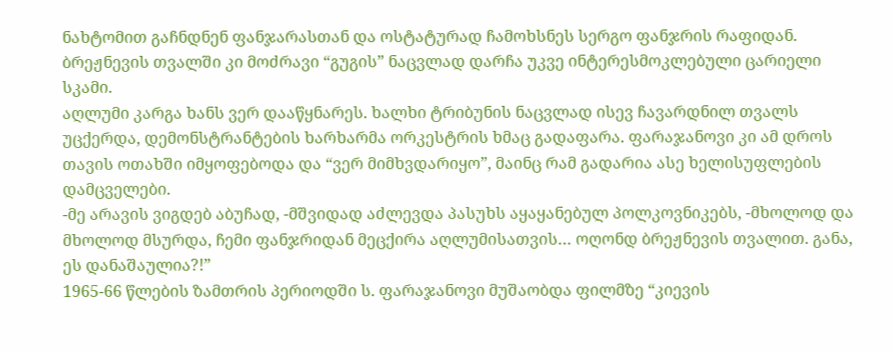ნახტომით გაჩნდნენ ფანჯარასთან და ოსტატურად ჩამოხსნეს სერგო ფანჯრის რაფიდან. ბრეჟნევის თვალში კი მოძრავი “გუგის” ნაცვლად დარჩა უკვე ინტერესმოკლებული ცარიელი სკამი.
აღლუმი კარგა ხანს ვერ დააწყნარეს. ხალხი ტრიბუნის ნაცვლად ისევ ჩავარდნილ თვალს უცქერდა, დემონსტრანტების ხარხარმა ორკესტრის ხმაც გადაფარა. ფარაჯანოვი კი ამ დროს თავის ოთახში იმყოფებოდა და “ვერ მიმხვდარიყო”, მაინც რამ გადარია ასე ხელისუფლების დამცველები.
-მე არავის ვიგდებ აბუჩად, -მშვიდად აძლევდა პასუხს აყაყანებულ პოლკოვნიკებს, -მხოლოდ და მხოლოდ მსურდა, ჩემი ფანჯრიდან მეცქირა აღლუმისათვის… ოღონდ ბრეჟნევის თვალით. განა, ეს დანაშაულია?!”
1965-66 წლების ზამთრის პერიოდში ს. ფარაჯანოვი მუშაობდა ფილმზე “კიევის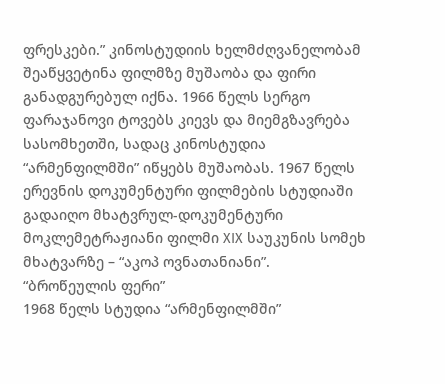ფრესკები.” კინოსტუდიის ხელმძღვანელობამ შეაწყვეტინა ფილმზე მუშაობა და ფირი განადგურებულ იქნა. 1966 წელს სერგო ფარაჯანოვი ტოვებს კიევს და მიემგზავრება სასომხეთში, სადაც კინოსტუდია “არმენფილმში” იწყებს მუშაობას. 1967 წელს ერევნის დოკუმენტური ფილმების სტუდიაში გადაიღო მხატვრულ-დოკუმენტური მოკლემეტრაჟიანი ფილმი XIX საუკუნის სომეხ მხატვარზე – “აკოპ ოვნათანიანი”.
“ბროწეულის ფერი”
1968 წელს სტუდია “არმენფილმში”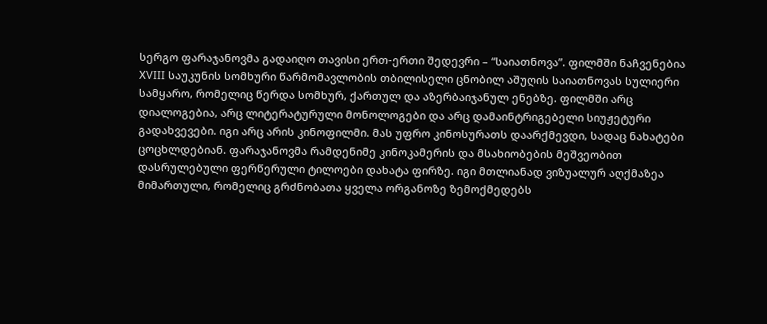სერგო ფარაჯანოვმა გადაიღო თავისი ერთ-ერთი შედევრი – “საიათნოვა”. ფილმში ნაჩვენებია ХVIII საუკუნის სომხური წარმომავლობის თბილისელი ცნობილ აშუღის საიათნოვას სულიერი სამყარო, რომელიც წერდა სომხურ, ქართულ და აზერბაიჯანულ ენებზე. ფილმში არც დიალოგებია, არც ლიტერატურული მონოლოგები და არც დამაინტრიგებელი სიუჟეტური გადახვევები. იგი არც არის კინოფილმი. მას უფრო კინოსურათს დაარქმევდი, სადაც ნახატები ცოცხლდებიან. ფარაჯანოვმა რამდენიმე კინოკამერის და მსახიობების მეშვეობით დასრულებული ფერწერული ტილოები დახატა ფირზე. იგი მთლიანად ვიზუალურ აღქმაზეა მიმართული, რომელიც გრძნობათა ყველა ორგანოზე ზემოქმედებს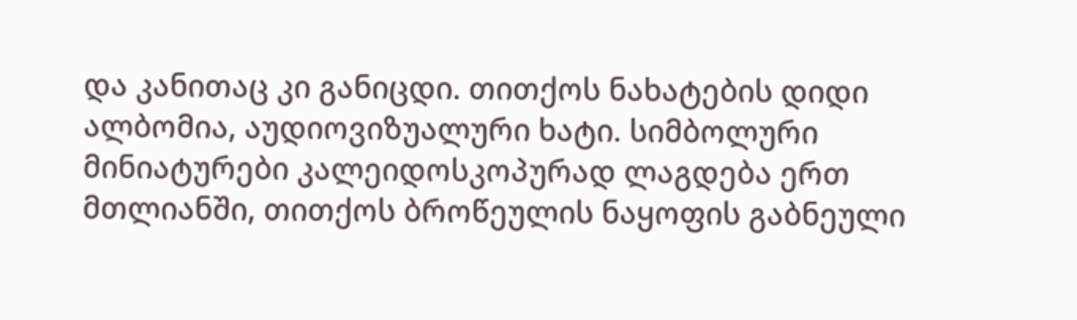და კანითაც კი განიცდი. თითქოს ნახატების დიდი ალბომია, აუდიოვიზუალური ხატი. სიმბოლური მინიატურები კალეიდოსკოპურად ლაგდება ერთ მთლიანში, თითქოს ბროწეულის ნაყოფის გაბნეული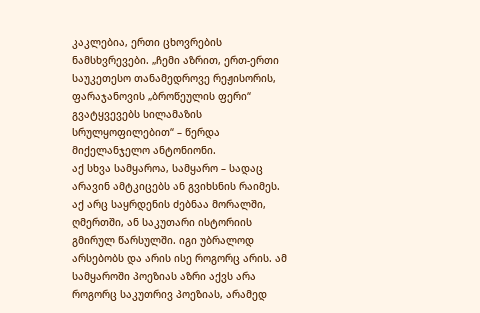კაკლებია, ერთი ცხოვრების ნამსხვრევები. „ჩემი აზრით, ერთ-ერთი საუკეთესო თანამედროვე რეჟისორის, ფარაჯანოვის „ბროწეულის ფერი“ გვატყვევებს სილამაზის სრულყოფილებით“ – წერდა მიქელანჯელო ანტონიონი.
აქ სხვა სამყაროა, სამყარო – სადაც არავინ ამტკიცებს ან გვიხსნის რაიმეს. აქ არც საყრდენის ძებნაა მორალში, ღმერთში, ან საკუთარი ისტორიის გმირულ წარსულში. იგი უბრალოდ არსებობს და არის ისე როგორც არის. ამ სამყაროში პოეზიას აზრი აქვს არა როგორც საკუთრივ პოეზიას, არამედ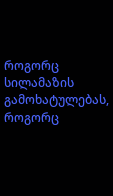როგორც სილამაზის გამოხატულებას, როგორც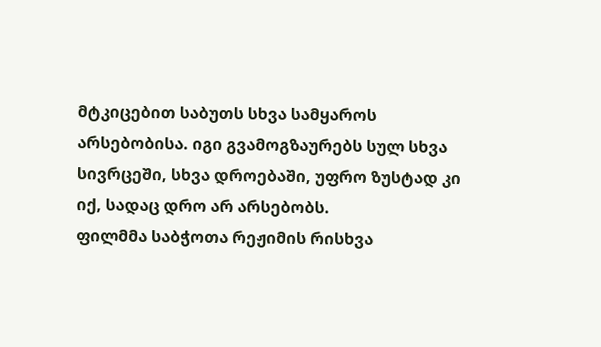მტკიცებით საბუთს სხვა სამყაროს არსებობისა. იგი გვამოგზაურებს სულ სხვა სივრცეში, სხვა დროებაში, უფრო ზუსტად კი იქ, სადაც დრო არ არსებობს.
ფილმმა საბჭოთა რეჟიმის რისხვა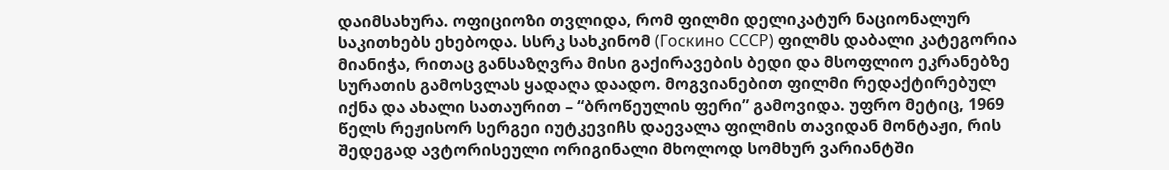დაიმსახურა. ოფიციოზი თვლიდა, რომ ფილმი დელიკატურ ნაციონალურ საკითხებს ეხებოდა. სსრკ სახკინომ (Госкино СССР) ფილმს დაბალი კატეგორია მიანიჭა, რითაც განსაზღვრა მისი გაქირავების ბედი და მსოფლიო ეკრანებზე სურათის გამოსვლას ყადაღა დაადო. მოგვიანებით ფილმი რედაქტირებულ იქნა და ახალი სათაურით – “ბროწეულის ფერი” გამოვიდა. უფრო მეტიც, 1969 წელს რეჟისორ სერგეი იუტკევიჩს დაევალა ფილმის თავიდან მონტაჟი, რის შედეგად ავტორისეული ორიგინალი მხოლოდ სომხურ ვარიანტში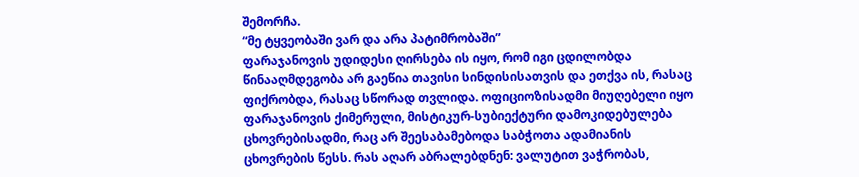შემორჩა.
“მე ტყვეობაში ვარ და არა პატიმრობაში”
ფარაჯანოვის უდიდესი ღირსება ის იყო, რომ იგი ცდილობდა წინააღმდეგობა არ გაეწია თავისი სინდისისათვის და ეთქვა ის, რასაც ფიქრობდა, რასაც სწორად თვლიდა. ოფიციოზისადმი მიუღებელი იყო ფარაჯანოვის ქიმერული, მისტიკურ-სუბიექტური დამოკიდებულება ცხოვრებისადმი, რაც არ შეესაბამებოდა საბჭოთა ადამიანის ცხოვრების წესს. რას აღარ აბრალებდნენ: ვალუტით ვაჭრობას,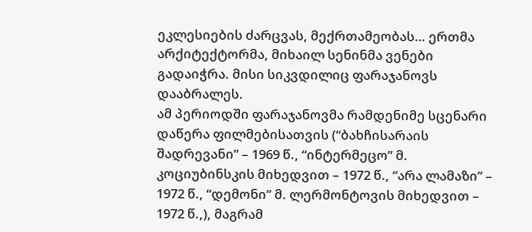ეკლესიების ძარცვას, მექრთამეობას… ერთმა არქიტექტორმა, მიხაილ სენინმა ვენები გადაიჭრა. მისი სიკვდილიც ფარაჯანოვს დააბრალეს.
ამ პერიოდში ფარაჯანოვმა რამდენიმე სცენარი დაწერა ფილმებისათვის (“ბახჩისარაის შადრევანი” – 1969 წ., “ინტერმეცო” მ. კოციუბინსკის მიხედვით – 1972 წ., “არა ლამაზი” – 1972 წ., “დემონი” მ. ლერმონტოვის მიხედვით – 1972 წ.,), მაგრამ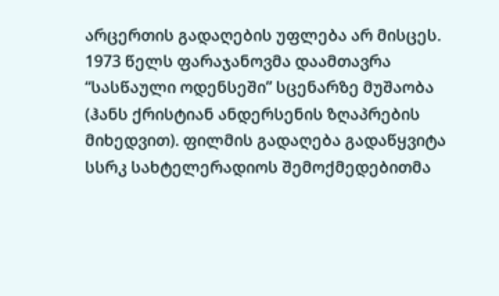არცერთის გადაღების უფლება არ მისცეს.
1973 წელს ფარაჯანოვმა დაამთავრა “სასწაული ოდენსეში” სცენარზე მუშაობა (ჰანს ქრისტიან ანდერსენის ზღაპრების მიხედვით). ფილმის გადაღება გადაწყვიტა სსრკ სახტელერადიოს შემოქმედებითმა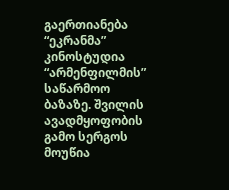გაერთიანება “ეკრანმა” კინოსტუდია “არმენფილმის” საწარმოო ბაზაზე. შვილის ავადმყოფობის გამო სერგოს მოუწია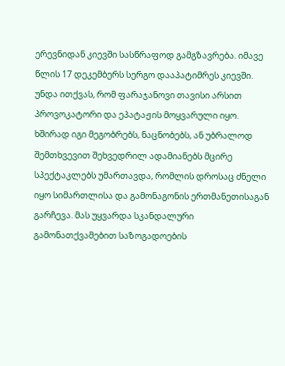ერევნიდან კიევში სასწრაფოდ გამგზავრება. იმავე წლის 17 დეკემბერს სერგო დააპატიმრეს კიევში.
უნდა ითქვას, რომ ფარაჯანოვი თავისი არსით პროვოკატორი და ეპატაჟის მოყვარული იყო. ხშირად იგი მეგობრებს, ნაცნობებს, ან უბრალოდ შემთხვევით შეხვედრილ ადამიანებს მცირე სპექტაკლებს უმართავდა, რომლის დროსაც ძნელი იყო სიმართლისა და გამონაგონის ერთმანეთისაგან გარჩევა. მას უყვარდა სკანდალური გამონათქვამებით საზოგადოების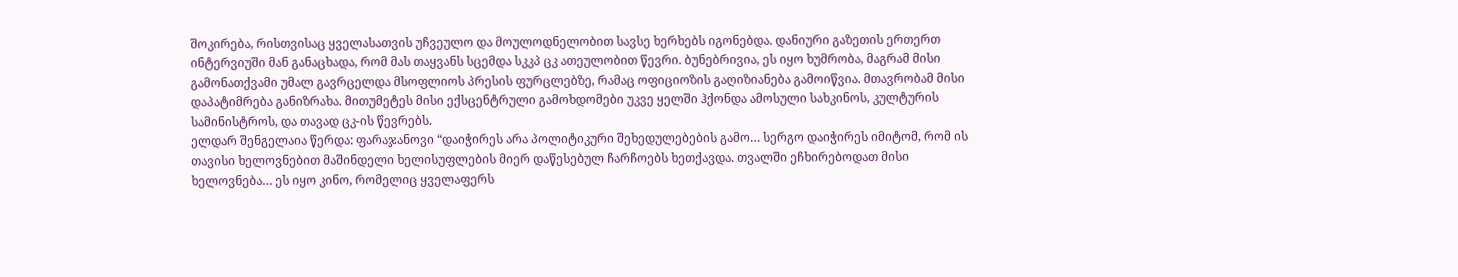შოკირება, რისთვისაც ყველასათვის უჩვეულო და მოულოდნელობით სავსე ხერხებს იგონებდა. დანიური გაზეთის ერთერთ ინტერვიუში მან განაცხადა, რომ მას თაყვანს სცემდა სკკპ ცკ ათეულობით წევრი. ბუნებრივია, ეს იყო ხუმრობა, მაგრამ მისი გამონათქვამი უმალ გავრცელდა მსოფლიოს პრესის ფურცლებზე, რამაც ოფიციოზის გაღიზიანება გამოიწვია. მთავრობამ მისი დაპატიმრება განიზრახა. მითუმეტეს მისი ექსცენტრული გამოხდომები უკვე ყელში ჰქონდა ამოსული სახკინოს, კულტურის სამინისტროს, და თავად ცკ-ის წევრებს.
ელდარ შენგელაია წერდა: ფარაჯანოვი “დაიჭირეს არა პოლიტიკური შეხედულებების გამო… სერგო დაიჭირეს იმიტომ, რომ ის თავისი ხელოვნებით მაშინდელი ხელისუფლების მიერ დაწესებულ ჩარჩოებს ხეთქავდა. თვალში ეჩხირებოდათ მისი ხელოვნება… ეს იყო კინო, რომელიც ყველაფერს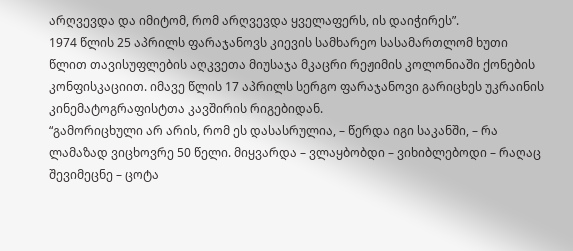არღვევდა და იმიტომ, რომ არღვევდა ყველაფერს, ის დაიჭირეს”.
1974 წლის 25 აპრილს ფარაჯანოვს კიევის სამხარეო სასამართლომ ხუთი წლით თავისუფლების აღკვეთა მიუსაჯა მკაცრი რეჟიმის კოლონიაში ქონების კონფისკაციით. იმავე წლის 17 აპრილს სერგო ფარაჯანოვი გარიცხეს უკრაინის კინემატოგრაფისტთა კავშირის რიგებიდან.
“გამორიცხული არ არის, რომ ეს დასასრულია, – წერდა იგი საკანში, – რა ლამაზად ვიცხოვრე 50 წელი. მიყვარდა – ვლაყბობდი – ვიხიბლებოდი – რაღაც შევიმეცნე – ცოტა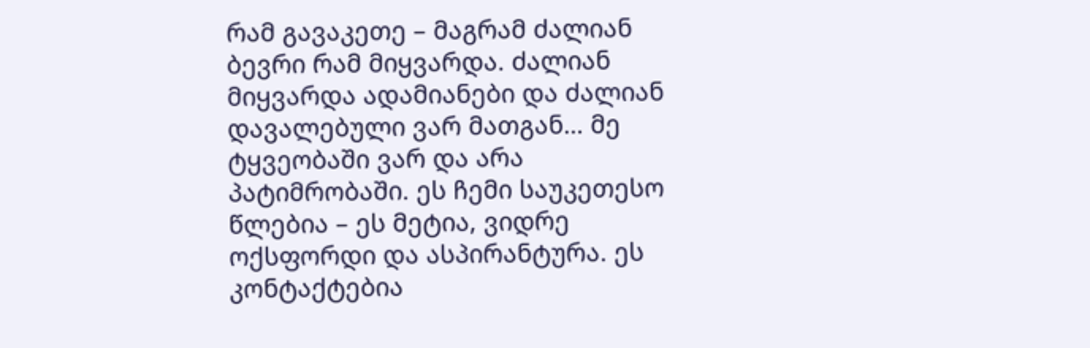რამ გავაკეთე – მაგრამ ძალიან ბევრი რამ მიყვარდა. ძალიან მიყვარდა ადამიანები და ძალიან დავალებული ვარ მათგან… მე ტყვეობაში ვარ და არა პატიმრობაში. ეს ჩემი საუკეთესო წლებია – ეს მეტია, ვიდრე ოქსფორდი და ასპირანტურა. ეს კონტაქტებია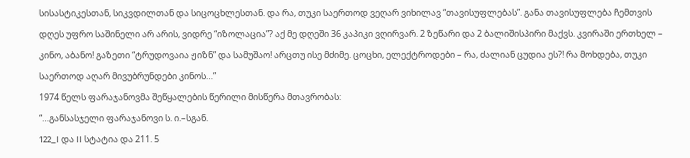სისასტიკესთან, სიკვდილთან და სიცოცხლესთან. და რა, თუკი საერთოდ ვეღარ ვიხილავ “თავისუფლებას”. განა თავისუფლება ჩემთვის დღეს უფრო საშინელი არ არის, ვიდრე “იზოლაცია”? აქ მე დღეში 36 კაპიკი ვღირვარ. 2 ზეწარი და 2 ბალიშისპირი მაქვს. კვირაში ერთხელ – კინო, აბანო! გაზეთი “ტრუდოვაია ჟიზნ” და სამუშაო! არცთუ ისე მძიმე. ცოცხი, ელექტროდები – რა, ძალიან ცუდია ეს?! რა მოხდება, თუკი საერთოდ აღარ მივუბრუნდები კინოს…”
1974 წელს ფარაჯანოვმა შეწყალების წერილი მისწერა მთავრობას:
“…განსასჯელი ფარაჯანოვი ს. ი.–სგან.
122_I და II სტატია და 211. 5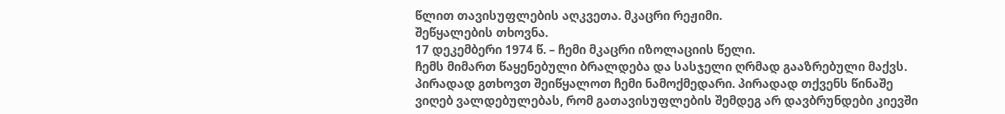წლით თავისუფლების აღკვეთა. მკაცრი რეჟიმი.
შეწყალების თხოვნა.
17 დეკემბერი 1974 წ. – ჩემი მკაცრი იზოლაციის წელი.
ჩემს მიმართ წაყენებული ბრალდება და სასჯელი ღრმად გააზრებული მაქვს. პირადად გთხოვთ შეიწყალოთ ჩემი ნამოქმედარი. პირადად თქვენს წინაშე ვიღებ ვალდებულებას, რომ გათავისუფლების შემდეგ არ დავბრუნდები კიევში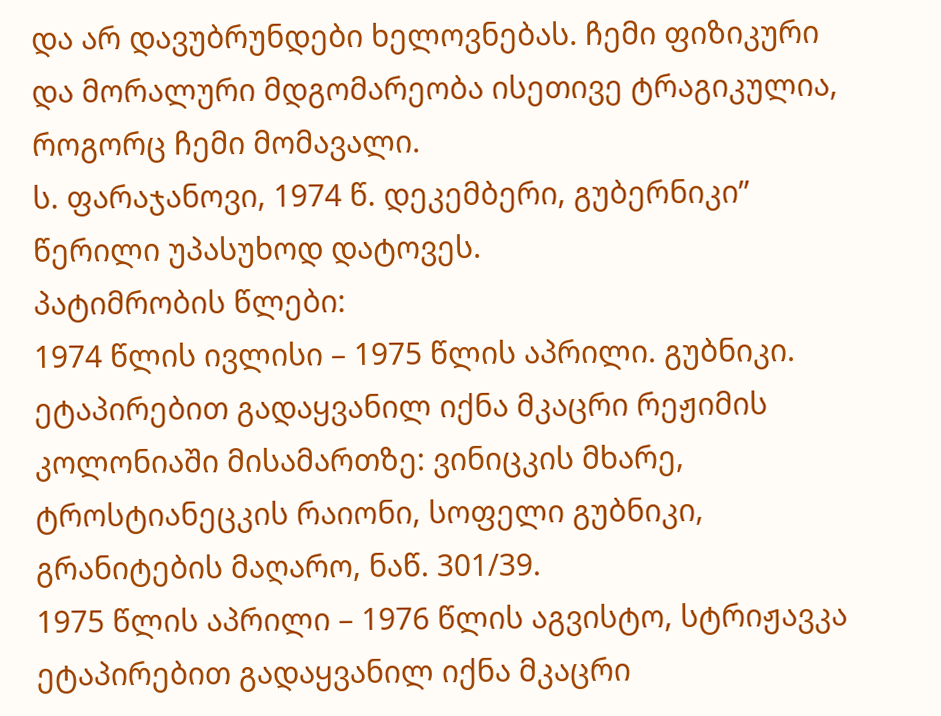და არ დავუბრუნდები ხელოვნებას. ჩემი ფიზიკური და მორალური მდგომარეობა ისეთივე ტრაგიკულია, როგორც ჩემი მომავალი.
ს. ფარაჯანოვი, 1974 წ. დეკემბერი, გუბერნიკი”
წერილი უპასუხოდ დატოვეს.
პატიმრობის წლები:
1974 წლის ივლისი – 1975 წლის აპრილი. გუბნიკი.
ეტაპირებით გადაყვანილ იქნა მკაცრი რეჟიმის კოლონიაში მისამართზე: ვინიცკის მხარე, ტროსტიანეცკის რაიონი, სოფელი გუბნიკი, გრანიტების მაღარო, ნაწ. 301/39.
1975 წლის აპრილი – 1976 წლის აგვისტო, სტრიჟავკა
ეტაპირებით გადაყვანილ იქნა მკაცრი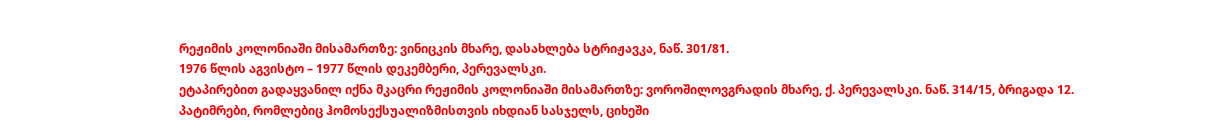რეჟიმის კოლონიაში მისამართზე: ვინიცკის მხარე, დასახლება სტრიჟავკა, ნაწ. 301/81.
1976 წლის აგვისტო – 1977 წლის დეკემბერი, პერევალსკი.
ეტაპირებით გადაყვანილ იქნა მკაცრი რეჟიმის კოლონიაში მისამართზე: ვოროშილოვგრადის მხარე, ქ. პერევალსკი. ნაწ. 314/15, ბრიგადა 12.
პატიმრები, რომლებიც ჰომოსექსუალიზმისთვის იხდიან სასჯელს, ციხეში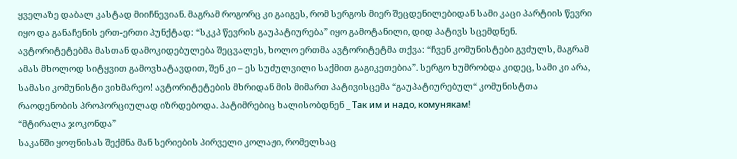ყველაზე დაბალ კასტად მიიჩნევიან. მაგრამ როგორც კი გაიგეს, რომ სერგოს მიერ შეცდენილებიდან სამი კაცი პარტიის წევრი იყო და განაჩენის ერთ-ერთი პუნქტად: “სკკპ წევრის გაუპატიურება” იყო გამოტანილი, დიდ პატივს სცემდნენ. ავტორიტეტებმა მასთან დამოკიდებულება შეცვალეს, ხოლო ერთმა ავტორიტეტმა თქვა: “ჩვენ კომუნისტები გვძულს, მაგრამ ამას მხოლოდ სიტყვით გამოვხატავდით, შენ კი – ეს სუძულვილი საქმით გაგიკეთებია”. სერგო ხუმრობდა კიდეც, სამი კი არა, სამასი კომუნისტი ვიხმარეო! ავტორიტეტების მხრიდან მის მიმართ პატივისცემა “გაუპატიურებულ“ კომუნისტთა რაოდენობის პროპორციულად იზრდებოდა. პატიმრებიც ხალისობდნენ _ Так им и надо, комунякам!
“მტირალა ჯოკონდა”
საკანში ყოფნისას შექმნა მან სერიების პირველი კოლაჟი, რომელსაც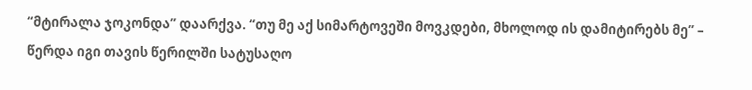“მტირალა ჯოკონდა” დაარქვა. “თუ მე აქ სიმარტოვეში მოვკდები, მხოლოდ ის დამიტირებს მე” – წერდა იგი თავის წერილში სატუსაღო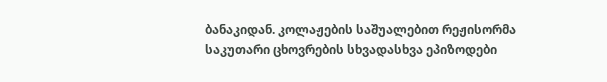ბანაკიდან. კოლაჟების საშუალებით რეჟისორმა საკუთარი ცხოვრების სხვადასხვა ეპიზოდები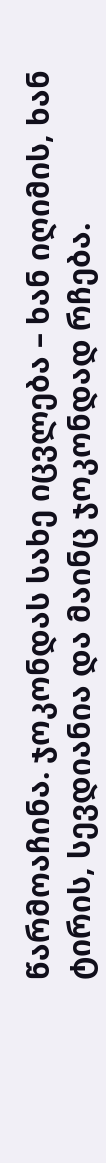წარმოაჩინა. ჯოკონდას სახე იცვლება – ხან იღიმის, ხან ტირის, სევდიანია და მაინც ჯოკონდად რჩება.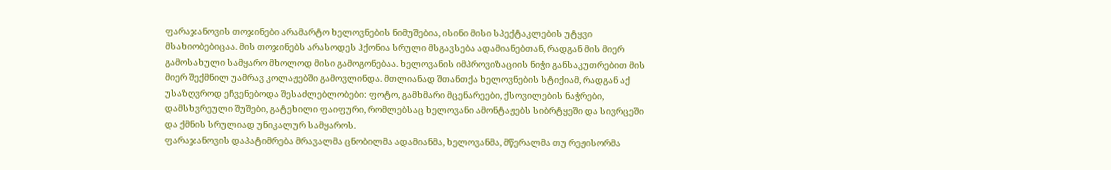ფარაჯანოვის თოჯინები არამარტო ხელოვნების ნიმუშებია, ისინი მისი სპექტაკლების უტყვი მსახიობებიცაა. მის თოჯინებს არასოდეს ჰქონია სრული მსგავსება ადამიანებთან, რადგან მის მიერ გამოსახული სამყარო მხოლოდ მისი გამოგონებაა. ხელოვანის იმპროვიზაციის ნიჭი განსაკუთრებით მის მიერ შექმნილ უამრავ კოლაჟებში გამოვლინდა. მთლიანად შთანთქა ხელოვნების სტიქიამ, რადგან აქ უსაზღვროდ ეჩვენებოდა შესაძლებლობები: ფოტო, გამხმარი მცენარეები, ქსოვილების ნაჭრები, დამსხვრეული შუშები, გატეხილი ფაიფური, რომლებსაც ხელოვანი ამონტაჟებს სიბრტყეში და სივრცეში და ქმნის სრულიად უნიკალურ სამყაროს.
ფარაჯანოვის დაპატიმრება მრავალმა ცნობილმა ადამიანმა, ხელოვანმა, მწერალმა თუ რეჟისორმა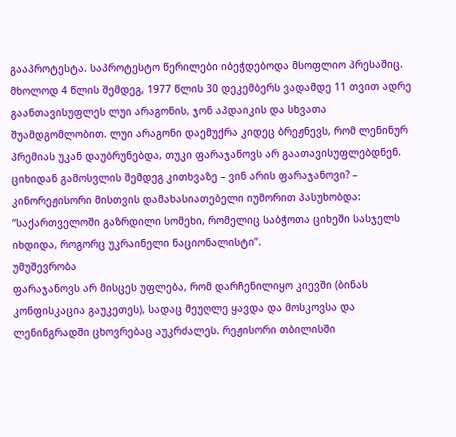გააპროტესტა. საპროტესტო წერილები იბეჭდებოდა მსოფლიო პრესაშიც. მხოლოდ 4 წლის შემდეგ, 1977 წლის 30 დეკემბერს ვადამდე 11 თვით ადრე გაანთავისუფლეს ლუი არაგონის, ჯონ აპდაიკის და სხვათა შუამდგომლობით. ლუი არაგონი დაემუქრა კიდეც ბრეჟნევს, რომ ლენინურ პრემიას უკან დაუბრუნებდა, თუკი ფარაჯანოვს არ გაათავისუფლებდნენ.
ციხიდან გამოსვლის შემდეგ კითხვაზე – ვინ არის ფარაჯანოვი? – კინორეჟისორი მისთვის დამახასიათებელი იუმორით პასუხობდა: “საქართველოში გაზრდილი სომეხი, რომელიც საბჭოთა ციხეში სასჯელს იხდიდა, როგორც უკრაინელი ნაციონალისტი”.
უმუშევრობა
ფარაჯანოვს არ მისცეს უფლება, რომ დარჩენილიყო კიევში (ბინას კონფისკაცია გაუკეთეს), სადაც მეუღლე ყავდა და მოსკოვსა და ლენინგრადში ცხოვრებაც აუკრძალეს. რეჟისორი თბილისში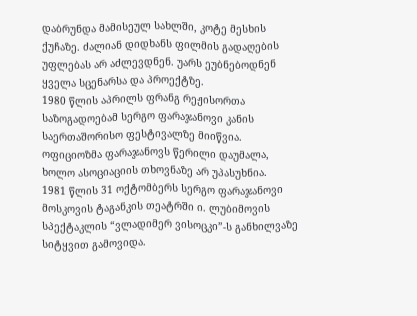დაბრუნდა მამისეულ სახლში, კოტე მესხის ქუჩაზე. ძალიან დიდხანს ფილმის გადაღების უფლებას არ აძლევდნენ. უარს ეუბნებოდნენ ყველა სცენარსა და პროექტზე.
1980 წლის აპრილს ფრანგ რეჟისორთა საზოგადოებამ სერგო ფარაჯანოვი კანის საერთაშორისო ფესტივალზე მიიწვია. ოფიციოზმა ფარაჯანოვს წერილი დაუმალა, ხოლო ასოციაციის თხოვნაზე არ უპასუხნია.
1981 წლის 31 ოქტომბერს სერგო ფარაჯანოვი მოსკოვის ტაგანკის თეატრში ი. ლუბიმოვის სპექტაკლის “ვლადიმერ ვისოცკი”-ს განხილვაზე სიტყვით გამოვიდა.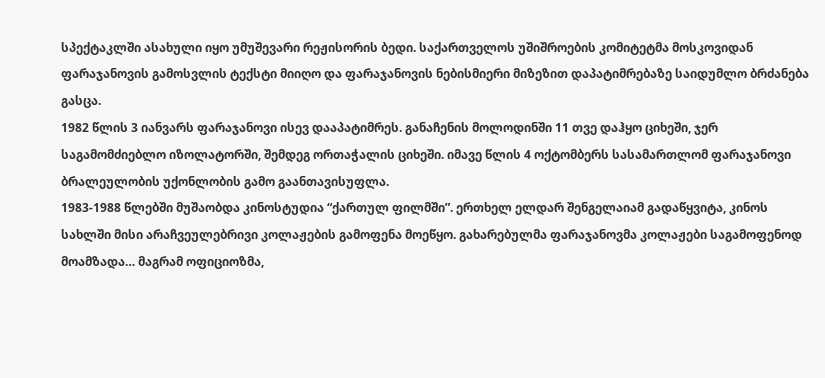სპექტაკლში ასახული იყო უმუშევარი რეჟისორის ბედი. საქართველოს უშიშროების კომიტეტმა მოსკოვიდან ფარაჯანოვის გამოსვლის ტექსტი მიიღო და ფარაჯანოვის ნებისმიერი მიზეზით დაპატიმრებაზე საიდუმლო ბრძანება გასცა.
1982 წლის 3 იანვარს ფარაჯანოვი ისევ დააპატიმრეს. განაჩენის მოლოდინში 11 თვე დაჰყო ციხეში, ჯერ საგამომძიებლო იზოლატორში, შემდეგ ორთაჭალის ციხეში. იმავე წლის 4 ოქტომბერს სასამართლომ ფარაჯანოვი ბრალეულობის უქონლობის გამო გაანთავისუფლა.
1983-1988 წლებში მუშაობდა კინოსტუდია “ქართულ ფილმში”. ერთხელ ელდარ შენგელაიამ გადაწყვიტა, კინოს სახლში მისი არაჩვეულებრივი კოლაჟების გამოფენა მოეწყო. გახარებულმა ფარაჯანოვმა კოლაჟები საგამოფენოდ მოამზადა… მაგრამ ოფიციოზმა,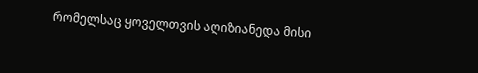რომელსაც ყოველთვის აღიზიანედა მისი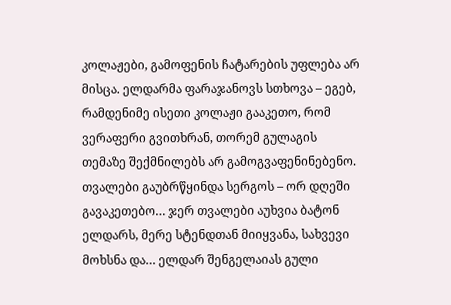კოლაჟები, გამოფენის ჩატარების უფლება არ მისცა. ელდარმა ფარაჯანოვს სთხოვა – ეგებ, რამდენიმე ისეთი კოლაჟი გააკეთო, რომ ვერაფერი გვითხრან, თორემ გულაგის თემაზე შექმნილებს არ გამოგვაფენინებენო. თვალები გაუბრწყინდა სერგოს – ორ დღეში გავაკეთებო… ჯერ თვალები აუხვია ბატონ ელდარს, მერე სტენდთან მიიყვანა, სახვევი მოხსნა და… ელდარ შენგელაიას გული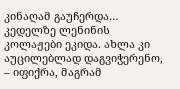კინაღამ გაუჩერდა… კედელზე ლენინის კოლაჟები ეკიდა. ახლა კი აუცილებლად დაგვიჭერენო, – იფიქრა, მაგრამ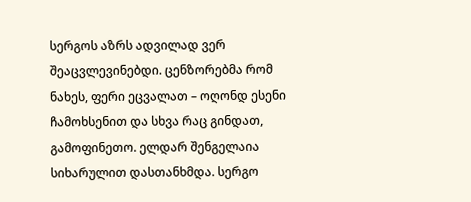სერგოს აზრს ადვილად ვერ შეაცვლევინებდი. ცენზორებმა რომ ნახეს, ფერი ეცვალათ – ოღონდ ესენი ჩამოხსენით და სხვა რაც გინდათ, გამოფინეთო. ელდარ შენგელაია სიხარულით დასთანხმდა. სერგო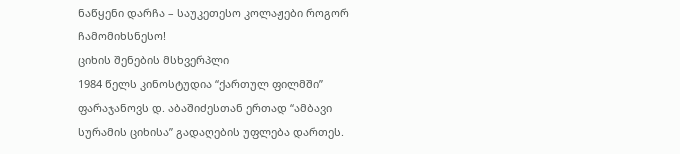ნაწყენი დარჩა – საუკეთესო კოლაჟები როგორ ჩამომიხსნესო!
ციხის შენების მსხვერპლი
1984 წელს კინოსტუდია “ქართულ ფილმში” ფარაჯანოვს დ. აბაშიძესთან ერთად “ამბავი სურამის ციხისა” გადაღების უფლება დართეს.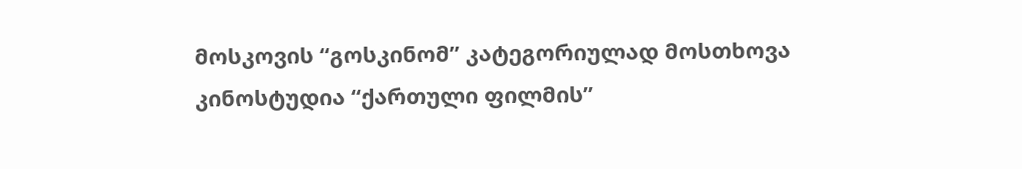მოსკოვის “გოსკინომ” კატეგორიულად მოსთხოვა კინოსტუდია “ქართული ფილმის”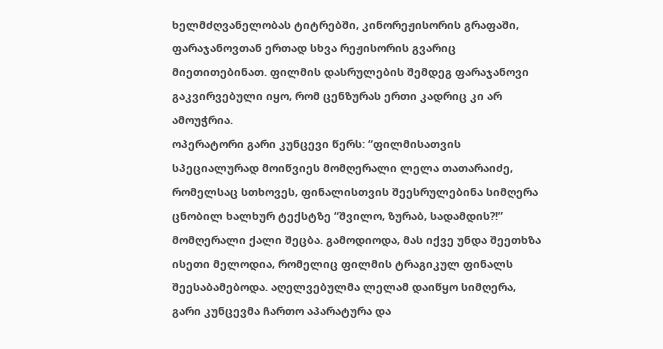ხელმძღვანელობას ტიტრებში, კინორეჟისორის გრაფაში, ფარაჯანოვთან ერთად სხვა რეჟისორის გვარიც მიეთითებინათ. ფილმის დასრულების შემდეგ ფარაჯანოვი გაკვირვებული იყო, რომ ცენზურას ერთი კადრიც კი არ ამოუჭრია.
ოპერატორი გარი კუნცევი წერს: “ფილმისათვის სპეციალურად მოიწვიეს მომღერალი ლელა თათარაიძე, რომელსაც სთხოვეს, ფინალისთვის შეესრულებინა სიმღერა ცნობილ ხალხურ ტექსტზე “შვილო, ზურაბ, სადამდის?!” მომღერალი ქალი შეცბა. გამოდიოდა, მას იქვე უნდა შეეთხზა ისეთი მელოდია, რომელიც ფილმის ტრაგიკულ ფინალს შეესაბამებოდა. აღელვებულმა ლელამ დაიწყო სიმღერა, გარი კუნცევმა ჩართო აპარატურა და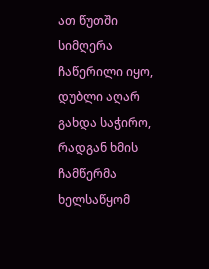ათ წუთში სიმღერა ჩაწერილი იყო, დუბლი აღარ გახდა საჭირო, რადგან ხმის ჩამწერმა ხელსაწყომ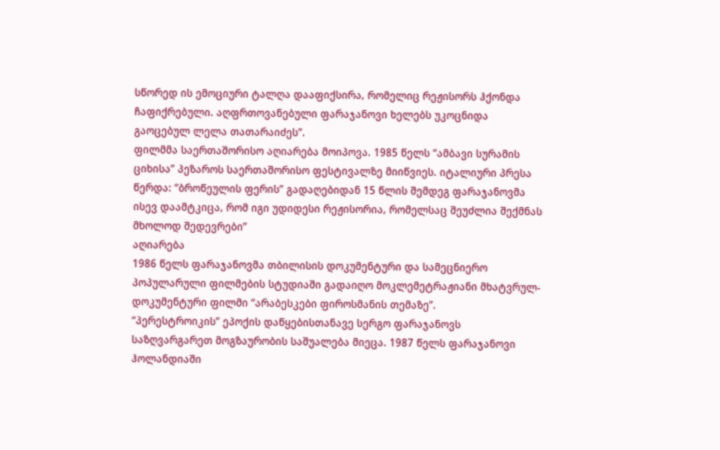სწორედ ის ემოციური ტალღა დააფიქსირა, რომელიც რეჟისორს ჰქონდა ჩაფიქრებული. აღფრთოვანებული ფარაჯანოვი ხელებს უკოცნიდა გაოცებულ ლელა თათარაიძეს”.
ფილმმა საერთაშორისო აღიარება მოიპოვა. 1985 წელს “ამბავი სურამის ციხისა” პეზაროს საერთაშორისო ფესტივალზე მიიწვიეს. იტალიური პრესა წერდა: “ბროწეულის ფერის” გადაღებიდან 15 წლის შემდეგ ფარაჯანოვმა ისევ დაამტკიცა, რომ იგი უდიდესი რეჟისორია, რომელსაც შეუძლია შექმნას მხოლოდ შედევრები”
აღიარება
1986 წელს ფარაჯანოვმა თბილისის დოკუმენტური და სამეცნიერო პოპულარული ფილმების სტუდიაში გადაიღო მოკლემეტრაჟიანი მხატვრულ-დოკუმენტური ფილმი “არაბესკები ფიროსმანის თემაზე”.
“პერესტროიკის” ეპოქის დაწყებისთანავე სერგო ფარაჯანოვს საზღვარგარეთ მოგზაურობის საშუალება მიეცა. 1987 წელს ფარაჯანოვი ჰოლანდიაში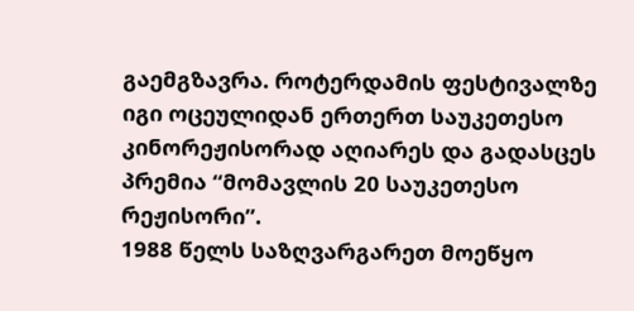გაემგზავრა. როტერდამის ფესტივალზე იგი ოცეულიდან ერთერთ საუკეთესო კინორეჟისორად აღიარეს და გადასცეს პრემია “მომავლის 20 საუკეთესო რეჟისორი”.
1988 წელს საზღვარგარეთ მოეწყო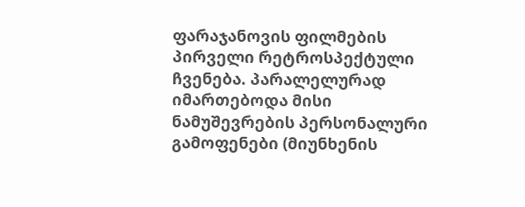ფარაჯანოვის ფილმების პირველი რეტროსპექტული ჩვენება. პარალელურად იმართებოდა მისი ნამუშევრების პერსონალური გამოფენები (მიუნხენის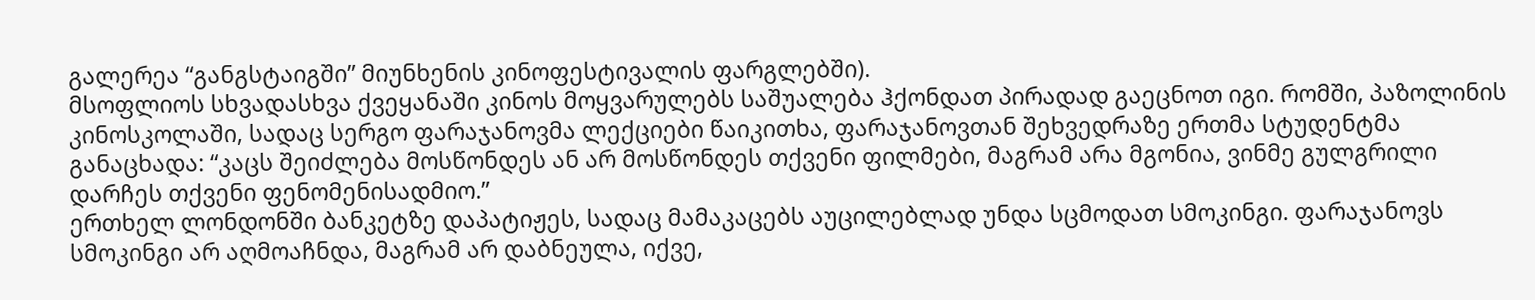გალერეა “განგსტაიგში” მიუნხენის კინოფესტივალის ფარგლებში).
მსოფლიოს სხვადასხვა ქვეყანაში კინოს მოყვარულებს საშუალება ჰქონდათ პირადად გაეცნოთ იგი. რომში, პაზოლინის კინოსკოლაში, სადაც სერგო ფარაჯანოვმა ლექციები წაიკითხა, ფარაჯანოვთან შეხვედრაზე ერთმა სტუდენტმა განაცხადა: “კაცს შეიძლება მოსწონდეს ან არ მოსწონდეს თქვენი ფილმები, მაგრამ არა მგონია, ვინმე გულგრილი დარჩეს თქვენი ფენომენისადმიო.”
ერთხელ ლონდონში ბანკეტზე დაპატიჟეს, სადაც მამაკაცებს აუცილებლად უნდა სცმოდათ სმოკინგი. ფარაჯანოვს სმოკინგი არ აღმოაჩნდა, მაგრამ არ დაბნეულა, იქვე,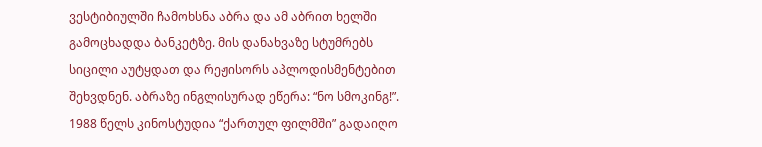ვესტიბიულში ჩამოხსნა აბრა და ამ აბრით ხელში გამოცხადდა ბანკეტზე. მის დანახვაზე სტუმრებს სიცილი აუტყდათ და რეჟისორს აპლოდისმენტებით შეხვდნენ. აბრაზე ინგლისურად ეწერა: “ნო სმოკინგ!”.
1988 წელს კინოსტუდია “ქართულ ფილმში” გადაიღო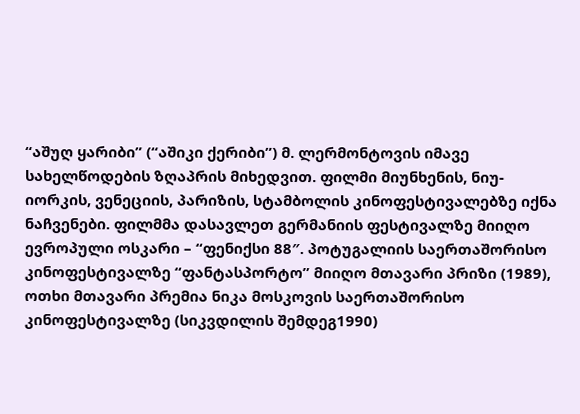“აშუღ ყარიბი” (“აშიკი ქერიბი”) მ. ლერმონტოვის იმავე სახელწოდების ზღაპრის მიხედვით. ფილმი მიუნხენის, ნიუ-იორკის, ვენეციის, პარიზის, სტამბოლის კინოფესტივალებზე იქნა ნაჩვენები. ფილმმა დასავლეთ გერმანიის ფესტივალზე მიიღო ევროპული ოსკარი – “ფენიქსი 88″. პოტუგალიის საერთაშორისო კინოფესტივალზე “ფანტასპორტო” მიიღო მთავარი პრიზი (1989), ოთხი მთავარი პრემია ნიკა მოსკოვის საერთაშორისო კინოფესტივალზე (სიკვდილის შემდეგ1990)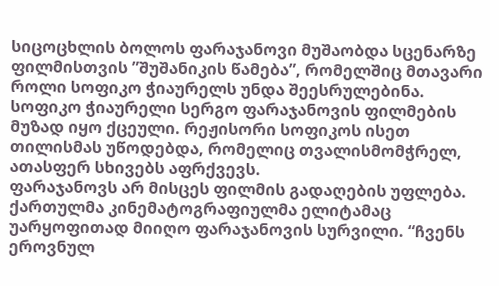სიცოცხლის ბოლოს ფარაჯანოვი მუშაობდა სცენარზე ფილმისთვის ”შუშანიკის წამება”, რომელშიც მთავარი როლი სოფიკო ჭიაურელს უნდა შეესრულებინა. სოფიკო ჭიაურელი სერგო ფარაჯანოვის ფილმების მუზად იყო ქცეული. რეჟისორი სოფიკოს ისეთ თილისმას უწოდებდა, რომელიც თვალისმომჭრელ, ათასფერ სხივებს აფრქვევს.
ფარაჯანოვს არ მისცეს ფილმის გადაღების უფლება. ქართულმა კინემატოგრაფიულმა ელიტამაც უარყოფითად მიიღო ფარაჯანოვის სურვილი. “ჩვენს ეროვნულ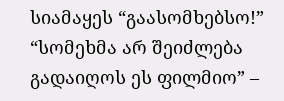სიამაყეს “გაასომხებსო!” “სომეხმა არ შეიძლება გადაიღოს ეს ფილმიო” –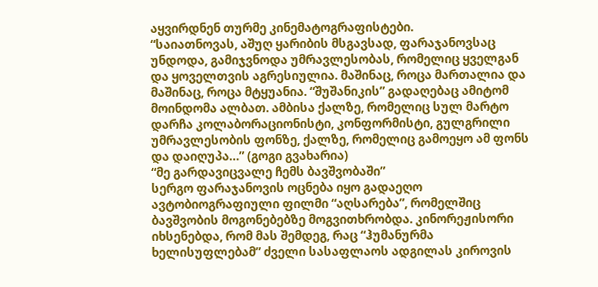აყვირდნენ თურმე კინემატოგრაფისტები.
“საიათნოვას, აშუღ ყარიბის მსგავსად, ფარაჯანოვსაც უნდოდა, გამიჯვნოდა უმრავლესობას, რომელიც ყველგან და ყოველთვის აგრესიულია. მაშინაც, როცა მართალია და მაშინაც, როცა მტყუანია. “შუშანიკის” გადაღებაც ამიტომ მოინდომა ალბათ. ამბისა ქალზე, რომელიც სულ მარტო დარჩა კოლაბორაციონისტი, კონფორმისტი, გულგრილი უმრავლესობის ფონზე, ქალზე, რომელიც გამოეყო ამ ფონს და დაიღუპა…” (გოგი გვახარია)
“მე გარდავიცვალე ჩემს ბავშვობაში”
სერგო ფარაჯანოვის ოცნება იყო გადაეღო ავტობიოგრაფიული ფილმი “აღსარება”, რომელშიც ბავშვობის მოგონებებზე მოგვითხრობდა. კინორეჟისორი იხსენებდა, რომ მას შემდეგ, რაც “ჰუმანურმა ხელისუფლებამ” ძველი სასაფლაოს ადგილას კიროვის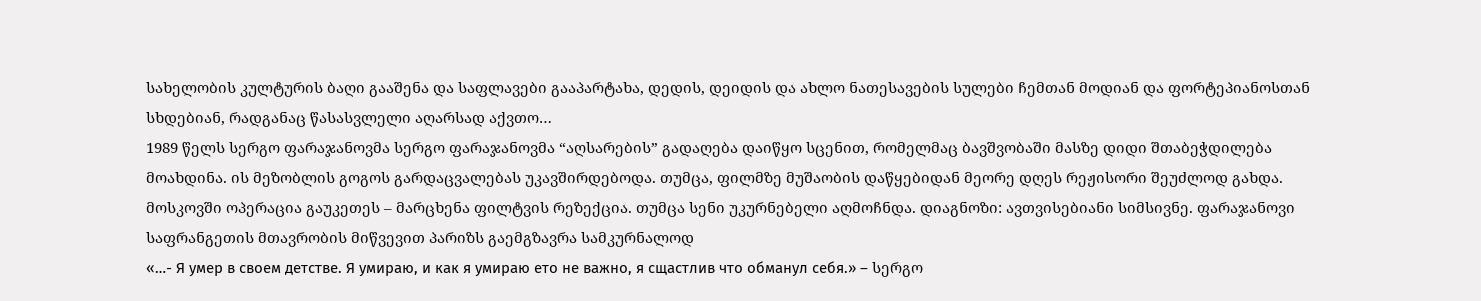სახელობის კულტურის ბაღი გააშენა და საფლავები გააპარტახა, დედის, დეიდის და ახლო ნათესავების სულები ჩემთან მოდიან და ფორტეპიანოსთან სხდებიან, რადგანაც წასასვლელი აღარსად აქვთო…
1989 წელს სერგო ფარაჯანოვმა სერგო ფარაჯანოვმა “აღსარების” გადაღება დაიწყო სცენით, რომელმაც ბავშვობაში მასზე დიდი შთაბეჭდილება მოახდინა. ის მეზობლის გოგოს გარდაცვალებას უკავშირდებოდა. თუმცა, ფილმზე მუშაობის დაწყებიდან მეორე დღეს რეჟისორი შეუძლოდ გახდა. მოსკოვში ოპერაცია გაუკეთეს – მარცხენა ფილტვის რეზექცია. თუმცა სენი უკურნებელი აღმოჩნდა. დიაგნოზი: ავთვისებიანი სიმსივნე. ფარაჯანოვი საფრანგეთის მთავრობის მიწვევით პარიზს გაემგზავრა სამკურნალოდ
«…- Я умер в своем детстве. Я умираю, и как я умираю ето не важно, я сщастлив что обманул себя.» – სერგო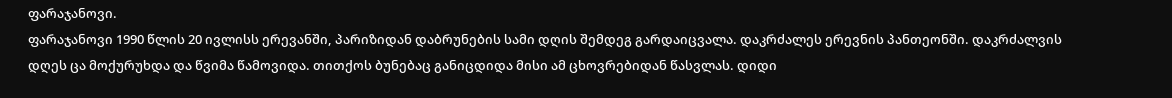ფარაჯანოვი.
ფარაჯანოვი 1990 წლის 20 ივლისს ერევანში, პარიზიდან დაბრუნების სამი დღის შემდეგ გარდაიცვალა. დაკრძალეს ერევნის პანთეონში. დაკრძალვის დღეს ცა მოქურუხდა და წვიმა წამოვიდა. თითქოს ბუნებაც განიცდიდა მისი ამ ცხოვრებიდან წასვლას. დიდი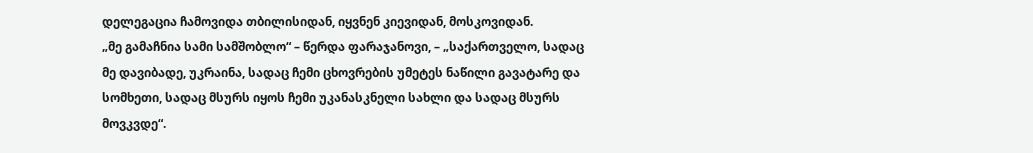დელეგაცია ჩამოვიდა თბილისიდან, იყვნენ კიევიდან, მოსკოვიდან.
„მე გამაჩნია სამი სამშობლო“ – წერდა ფარაჯანოვი, – „საქართველო, სადაც მე დავიბადე, უკრაინა, სადაც ჩემი ცხოვრების უმეტეს ნაწილი გავატარე და სომხეთი, სადაც მსურს იყოს ჩემი უკანასკნელი სახლი და სადაც მსურს მოვკვდე“.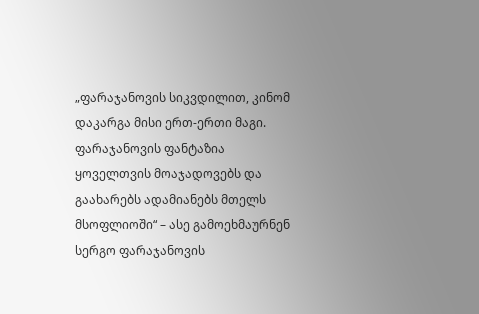„ფარაჯანოვის სიკვდილით, კინომ დაკარგა მისი ერთ-ერთი მაგი. ფარაჯანოვის ფანტაზია ყოველთვის მოაჯადოვებს და გაახარებს ადამიანებს მთელს მსოფლიოში“ – ასე გამოეხმაურნენ სერგო ფარაჯანოვის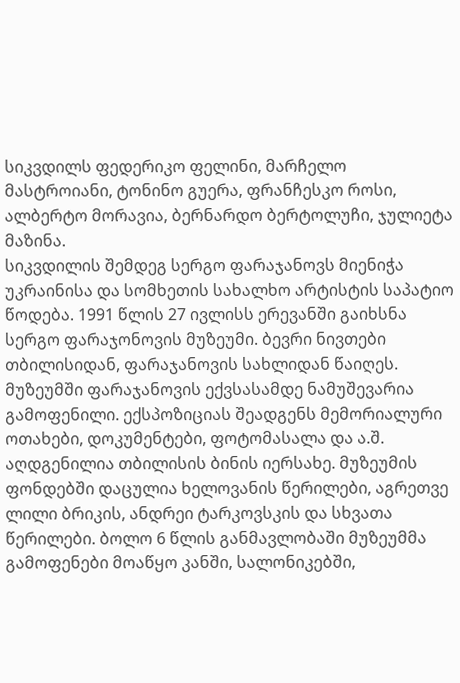სიკვდილს ფედერიკო ფელინი, მარჩელო მასტროიანი, ტონინო გუერა, ფრანჩესკო როსი, ალბერტო მორავია, ბერნარდო ბერტოლუჩი, ჯულიეტა მაზინა.
სიკვდილის შემდეგ სერგო ფარაჯანოვს მიენიჭა უკრაინისა და სომხეთის სახალხო არტისტის საპატიო წოდება. 1991 წლის 27 ივლისს ერევანში გაიხსნა სერგო ფარაჯონოვის მუზეუმი. ბევრი ნივთები თბილისიდან, ფარაჯანოვის სახლიდან წაიღეს. მუზეუმში ფარაჯანოვის ექვსასამდე ნამუშევარია გამოფენილი. ექსპოზიციას შეადგენს მემორიალური ოთახები, დოკუმენტები, ფოტომასალა და ა.შ. აღდგენილია თბილისის ბინის იერსახე. მუზეუმის ფონდებში დაცულია ხელოვანის წერილები, აგრეთვე ლილი ბრიკის, ანდრეი ტარკოვსკის და სხვათა წერილები. ბოლო 6 წლის განმავლობაში მუზეუმმა გამოფენები მოაწყო კანში, სალონიკებში,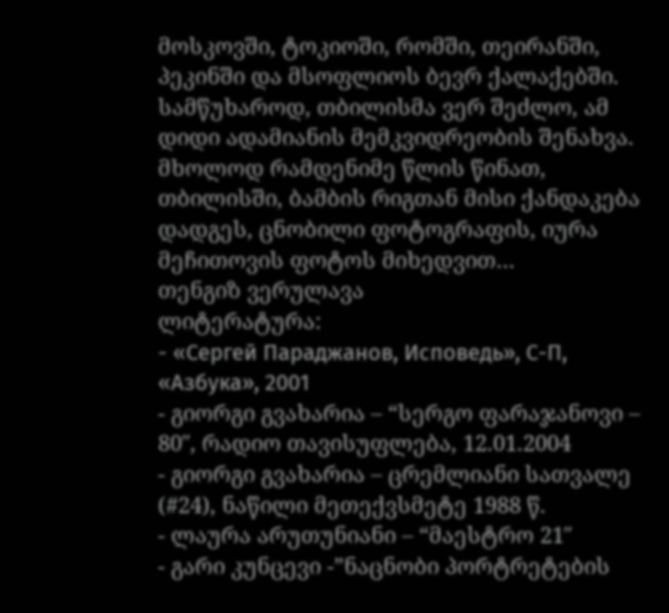მოსკოვში, ტოკიოში, რომში, თეირანში, პეკინში და მსოფლიოს ბევრ ქალაქებში.
სამწუხაროდ, თბილისმა ვერ შეძლო, ამ დიდი ადამიანის მემკვიდრეობის შენახვა. მხოლოდ რამდენიმე წლის წინათ, თბილისში, ბამბის რიგთან მისი ქანდაკება დადგეს, ცნობილი ფოტოგრაფის, იურა მეჩითოვის ფოტოს მიხედვით…
თენგიზ ვერულავა
ლიტერატურა:
- «Сергей Параджанов, Исповедь», С-П, «Азбука», 2001
- გიორგი გვახარია – “სერგო ფარაჯანოვი – 80″, რადიო თავისუფლება, 12.01.2004
- გიორგი გვახარია – ცრემლიანი სათვალე (#24), ნაწილი მეთექვსმეტე 1988 წ.
- ლაურა არუთუნიანი – “მაესტრო 21″
- გარი კუნცევი -”ნაცნობი პორტრეტების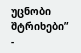უცნობი შტრიხები”
-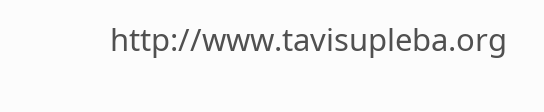http://www.tavisupleba.org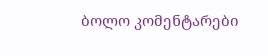ბოლო კომენტარები